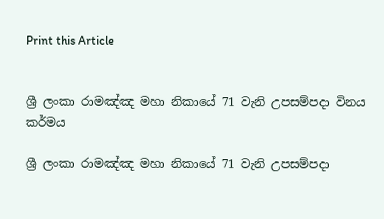Print this Article


ශ්‍රී ලංකා රාමඤ්ඤ මහා නිකායේ 71 වැනි උපසම්පදා විනය කර්මය

ශ්‍රී ලංකා රාමඤ්ඤ මහා නිකායේ 71 වැනි උපසම්පදා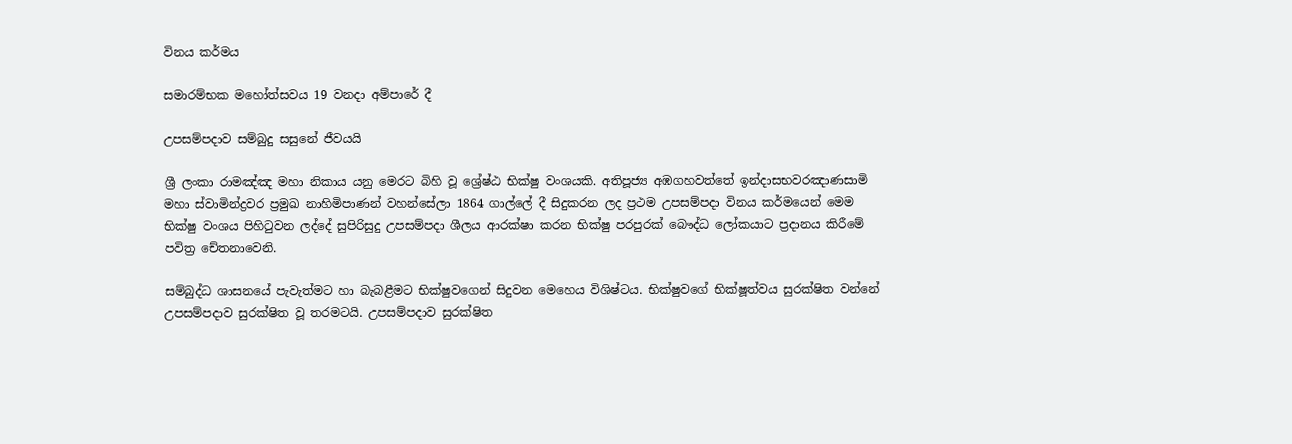විනය කර්මය

සමාරම්භක මහෝත්සවය 19 වනදා අම්පාරේ දී

උපසම්පදාව සම්බුදු සසුනේ ජීවයයි

ශ්‍රී ලංකා රාමඤ්ඤ මහා නිකාය යනු මෙරට බිහි වූ ශ්‍රේෂ්ඨ භික්ෂු වංශයකි. අතිපූජ්‍ය අඹගහවත්තේ ඉන්දාසභවරඤාණසාමි මහා ස්වාමින්ද්‍රවර ප්‍රමුඛ නාහිමිපාණන් වහන්සේලා 1864 ගාල්ලේ දී සිදුකරන ලද ප්‍රථම උපසම්පදා විනය කර්මයෙන් මෙම භික්ෂු වංශය පිහිටුවන ලද්දේ සුපිරිසුදු උපසම්පදා ශීලය ආරක්ෂා කරන භික්ෂු පරපුරක් බෞද්ධ ලෝකයාට ප්‍රදානය කිරීමේ පවිත්‍ර චේතනාවෙනි.

සම්බුද්ධ ශාසනයේ පැවැත්මට හා බැබළීමට භික්ෂුවගෙන් සිදුවන මෙහෙය විශිෂ්ටය. භික්ෂුවගේ භික්ෂූත්වය සුරක්ෂිත වන්නේ උපසම්පදාව සුරක්ෂිත වූ තරමටයි. උපසම්පදාව සුරක්ෂිත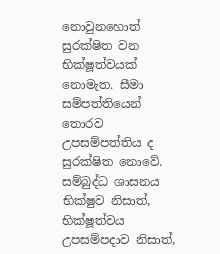නොවුනහොත් සුරක්ෂිත වන භික්ෂූත්වයක් නොමැත. සීමා සම්පත්තියෙන් තොරව උපසම්පත්තිය ද සුරක්ෂිත නොවේ. සම්බුද්ධ ශාසනය භික්ෂුව නිසාත්, භික්ෂූත්වය උපසම්පදාව නිසාත්,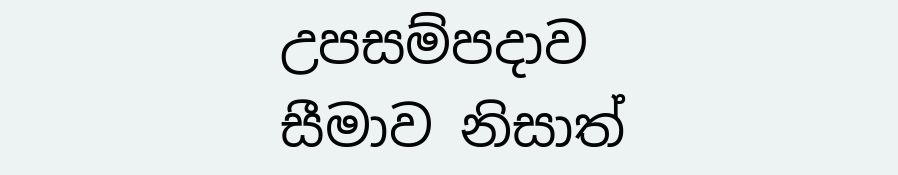උපසම්පදාව සීමාව නිසාත්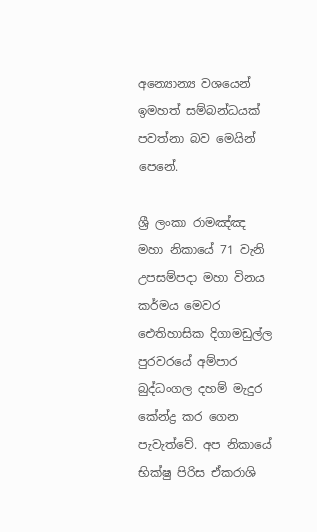අන්‍යොන්‍ය වශයෙන් ඉමහත් සම්බන්ධයක් පවත්නා බව මෙයින් පෙනේ.

ශ්‍රී ලංකා රාමඤ්ඤ මහා නිකායේ 71 වැනි උපසම්පදා මහා විනය කර්මය මෙවර ඓතිහාසික දිගාමඩුල්ල පුරවරයේ අම්පාර බුද්ධංගල දහම් මැදුර කේන්ද්‍ර කර ගෙන පැවැත්වේ. අප නිකායේ භික්ෂු පිරිස ඒකරාශි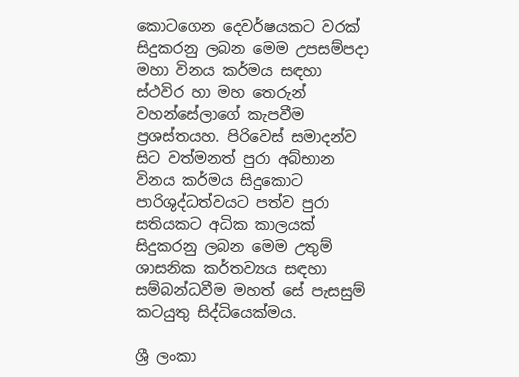කොටගෙන දෙවර්ෂයකට වරක් සිදුකරනු ලබන මෙම උපසම්පදා මහා විනය කර්මය සඳහා ස්ථවිර හා මහ තෙරුන් වහන්සේලාගේ කැපවීම ප්‍රශස්තයහ. පිරිවෙස් සමාදන්ව සිට වත්මනත් පුරා අබ්භාන විනය කර්මය සිදුකොට පාරිශුද්ධත්වයට පත්ව පුරා සතියකට අධික කාලයක් සිදුකරනු ලබන මෙම උතුම් ශාසනික කර්තව්‍යය සඳහා සම්බන්ධවීම මහත් සේ පැසසුම් කටයුතු සිද්ධියෙක්මය.

ශ්‍රී ලංකා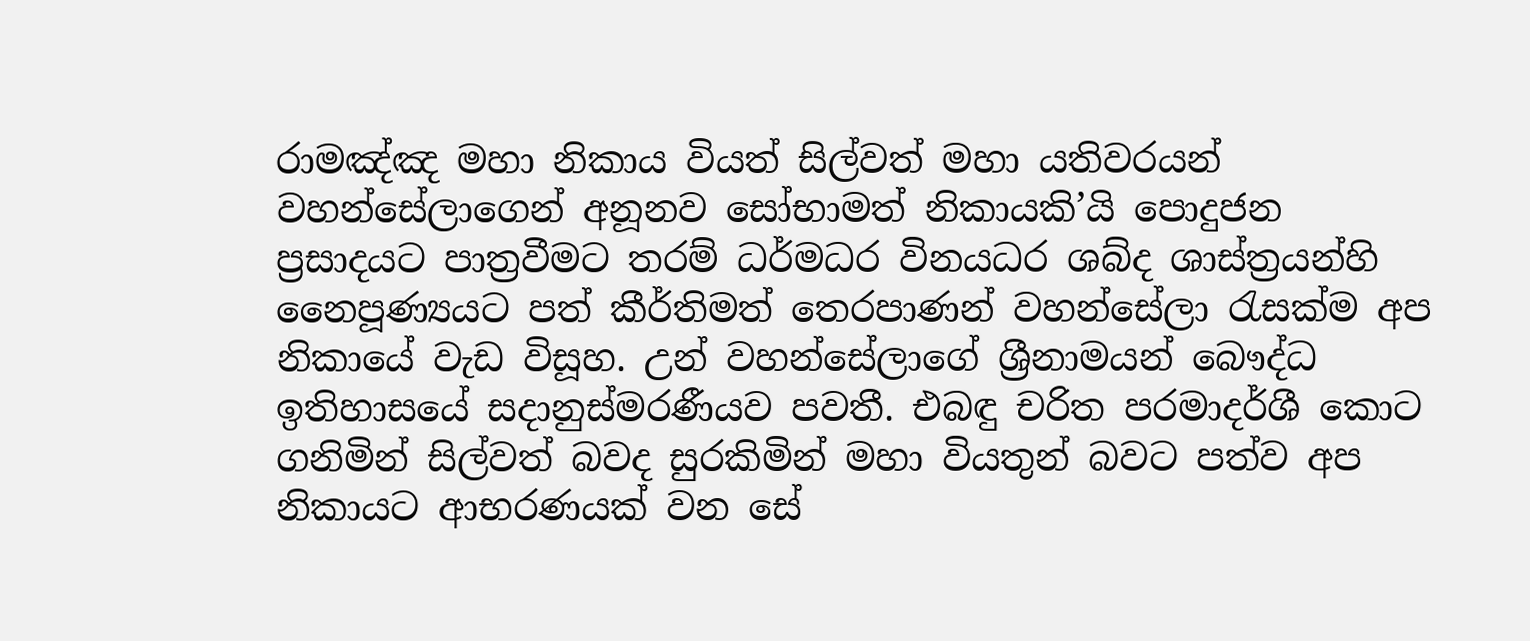රාමඤ්ඤ මහා නිකාය වියත් සිල්වත් මහා යතිවරයන් වහන්සේලාගෙන් අනූනව සෝභාමත් නිකායකි’යි පොදුජන ප්‍රසාදයට පාත්‍රවීමට තරම් ධර්මධර විනයධර ශබ්ද ශාස්ත්‍රයන්හි නෛපූණ්‍යයට පත් කීර්තිමත් තෙරපාණන් වහන්සේලා රැසක්ම අප නිකායේ වැඩ විසූහ. උන් වහන්සේලාගේ ශ්‍රීනාමයන් බෞද්ධ ඉතිහාසයේ සදානුස්මරණීයව පවතී. එබඳු චරිත පරමාදර්ශී කොට ගනිමින් සිල්වත් බවද සුරකිමින් මහා වියතුන් බවට පත්ව අප නිකායට ආභරණයක් වන සේ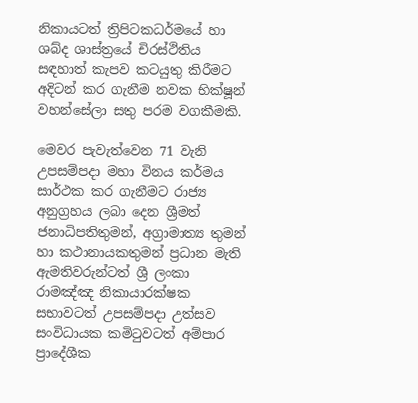නිකායටත් ත්‍රිපිටකධර්මයේ හා ශබ්ද ශාස්ත්‍රයේ චිරස්ථිතිය සඳහාත් කැපව කටයුතු කිරීමට අදිටන් කර ගැනීම නවක භික්ෂූන් වහන්සේලා සතු පරම වගකීමකි.

මෙවර පැවැත්වෙන 71 වැනි උපසම්පදා මහා විනය කර්මය සාර්ථක කර ගැනීමට රාජ්‍ය අනුග්‍රහය ලබා දෙන ශ්‍රීමත් ජනාධිපතිතුමන්, අග්‍රාමාත්‍ය තුමන් හා කථානායකතුමන් ප්‍රධාන මැති ඇමතිවරුන්ටත් ශ්‍රී ලංකා රාමඤ්ඤ නිකායාරක්ෂක සභාවටත් උපසම්පදා උත්සව සංවිධායක කමිටුවටත් අම්පාර ප්‍රාදේශීක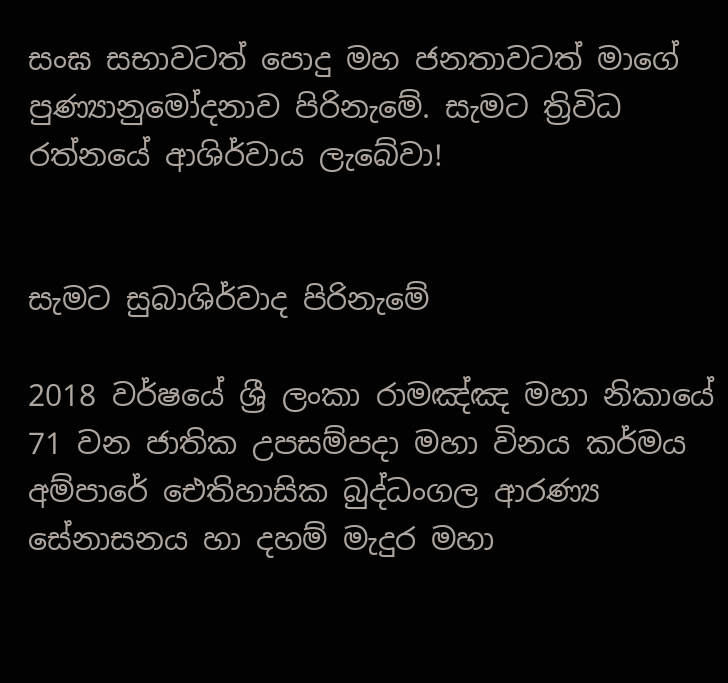සංඝ සභාවටත් පොදු මහ ජනතාවටත් මාගේ පුණ්‍යානුමෝදනාව පිරිනැමේ. සැමට ත්‍රිවිධ රත්නයේ ආශිර්වාය ලැබේවා!


සැමට සුබාශිර්වාද පිරිනැමේ

2018 වර්ෂයේ ශ්‍රී ලංකා රාමඤ්ඤ මහා නිකායේ 71 වන ජාතික උපසම්පදා මහා විනය කර්මය අම්පාරේ ඓතිහාසික බුද්ධංගල ආරණ්‍ය සේනාසනය හා දහම් මැදුර මහා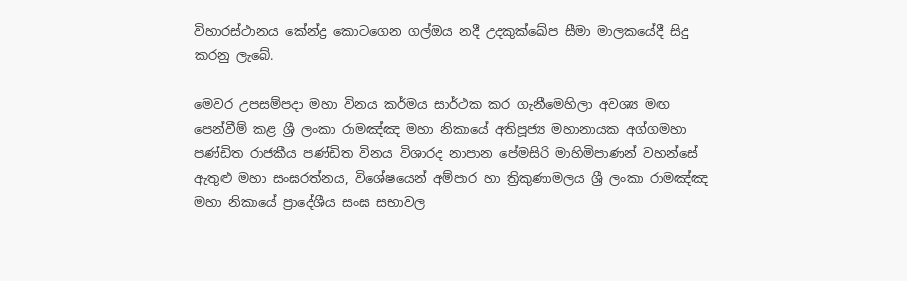විහාරස්ථානය කේන්ද්‍ර කොටගෙන ගල්ඔය නදී උදකුක්ඛේප සීමා මාලකයේදී සිදු කරනු ලැබේ.

මෙවර උපසම්පදා මහා විනය කර්මය සාර්ථක කර ගැනීමෙහිලා අවශ්‍ය මඟ පෙන්වීම් කළ ශ්‍රී ලංකා රාමඤ්ඤ මහා නිකායේ අතිපූජ්‍ය මහානායක අග්ගමහා පණ්ඩිත රාජකීය පණ්ඩිත විනය විශාරද නාපාන පේමසිරි මාහිමිපාණන් වහන්සේ ඇතුළු මහා සංඝරත්නය, විශේෂයෙන් අම්පාර හා ත්‍රිකුණාමලය ශ්‍රී ලංකා රාමඤ්ඤ මහා නිකායේ ප්‍රාදේශීය සංඝ සභාවල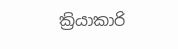ක්‍රියාකාරි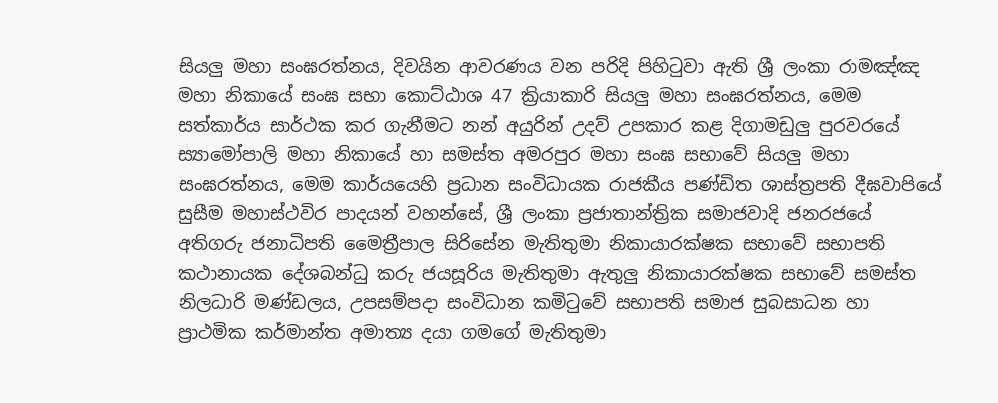සියලු මහා සංඝරත්නය, දිවයින ආවරණය වන පරිදි පිහිටුවා ඇති ශ්‍රී ලංකා රාමඤ්ඤ මහා නිකායේ සංඝ සභා කොට්ඨාශ 47 ක්‍රියාකාරි සියලු මහා සංඝරත්නය, මෙම සත්කාර්ය සාර්ථක කර ගැනීමට නන් අයුරින් උදව් උපකාර කළ දිගාමඩුලු පුරවරයේ ස්‍යාමෝපාලි මහා නිකායේ හා සමස්ත අමරපුර මහා සංඝ සභාවේ සියලු මහා සංඝරත්නය, මෙම කාර්යයෙහි ප්‍රධාන සංවිධායක රාජකීය පණ්ඩිත ශාස්ත්‍රපති දීඝවාපියේ සුසීම මහාස්ථවිර පාදයන් වහන්සේ, ශ්‍රී ලංකා ප්‍රජාතාන්ත්‍රික සමාජවාදි ජනරජයේ අතිගරු ජනාධිපති මෛත්‍රීපාල සිරිසේන මැතිතුමා නිකායාරක්ෂක සභාවේ සභාපති කථානායක දේශබන්ධු කරු ජයසූරිය මැතිතුමා ඇතුලු නිකායාරක්ෂක සභාවේ සමස්ත නිලධාරි මණ්ඩලය, උපසම්පදා සංවිධාන කමිටුවේ සභාපති සමාජ සුබසාධන හා ප්‍රාථමික කර්මාන්ත අමාත්‍ය දයා ගමගේ මැතිතුමා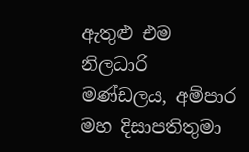ඇතුළු එම නිලධාරි මණ්ඩලය, අම්පාර මහ දිසාපතිතුමා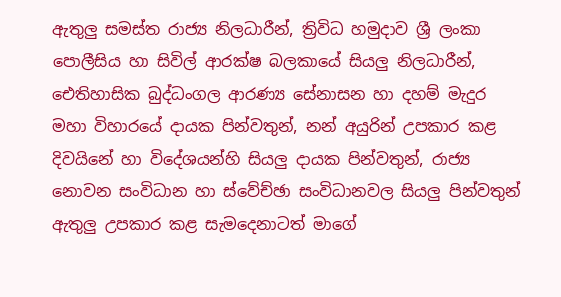ඇතුලු සමස්ත රාජ්‍ය නිලධාරීන්, ත්‍රිවිධ හමුදාව ශ්‍රී ලංකා පොලීසිය හා සිවිල් ආරක්ෂ බලකායේ සියලු නිලධාරීන්, ඓතිහාසික බුද්ධංගල ආරණ්‍ය සේනාසන හා දහම් මැදුර මහා විහාරයේ දායක පින්වතුන්, නන් අයුරින් උපකාර කළ දිවයිනේ හා විදේශයන්හි සියලු දායක පින්වතුන්, රාජ්‍ය නොවන සංවිධාන හා ස්වේච්ඡා සංවිධානවල සියලු පින්වතුන් ඇතුලු උපකාර කළ සැමදෙනාටත් මාගේ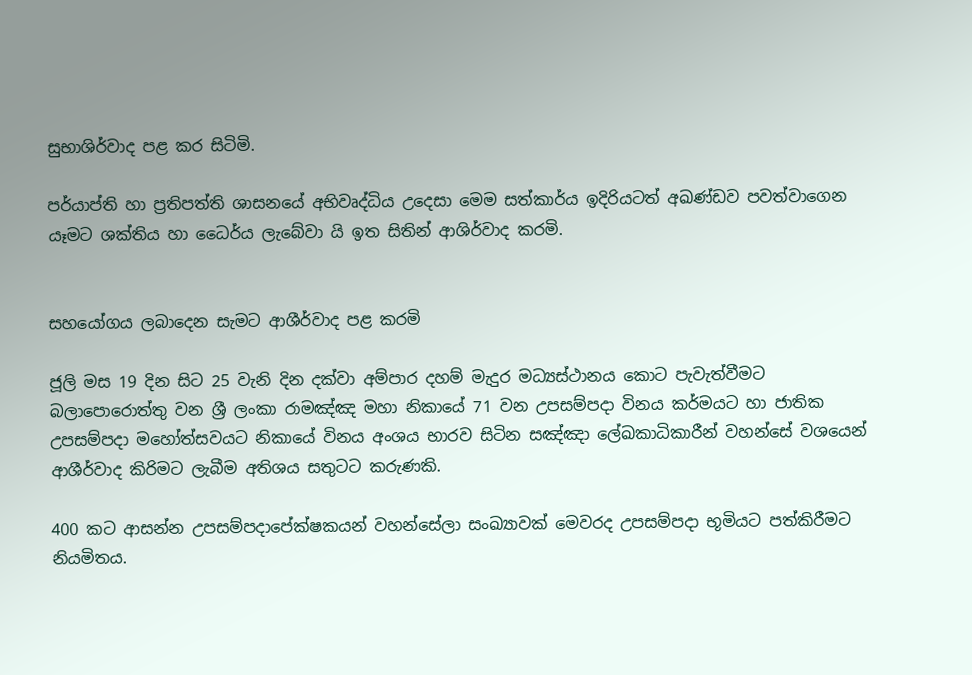සුභාශිර්වාද පළ කර සිටිමි.

පර්යාප්ති හා ප්‍රතිපත්ති ශාසනයේ අභිවෘද්ධිය උදෙසා මෙම සත්කාර්ය ඉදිරියටත් අඛණ්ඩව පවත්වාගෙන යෑමට ශක්තිය හා ධෛර්ය ලැබේවා යි ඉත සිතින් ආශිර්වාද කරමි.


සහයෝගය ලබාදෙන සැමට ආශීර්වාද පළ කරමි

ජූලි මස 19 දින සිට 25 වැනි දින දක්වා අම්පාර දහම් මැදුර මධ්‍යස්ථානය කොට පැවැත්වීමට බලාපොරොත්තු වන ශ්‍රී ලංකා රාමඤ්ඤ මහා නිකායේ 71 වන උපසම්පදා විනය කර්මයට හා ජාතික උපසම්පදා මහෝත්සවයට නිකායේ විනය අංශය භාරව සිටින සඤ්ඤා ලේඛකාධිකාරීන් වහන්සේ වශයෙන් ආශීර්වාද කිරිමට ලැබීම අතිශය සතුටට කරුණකි.

400 කට ආසන්න උපසම්පදාපේක්ෂකයන් වහන්සේලා සංඛ්‍යාවක් මෙවරද උපසම්පදා භූමියට පත්කිරීමට නියමිතය.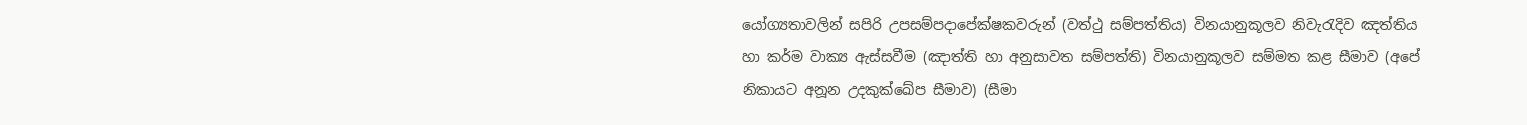යෝග්‍යතාවලින් සපිරි උපසම්පදාපේක්ෂකවරුන් (වත්ථු සම්පත්තිය) විනයානුකූලව නිවැරැදිව ඤත්තිය හා කර්ම වාක්‍ය ඇස්සවීම (ඤාත්ති හා අනුසාවත සම්පත්ති) විනයානුකූලව සම්මත කළ සීමාව (අපේ නිකායට අනූන උදකුක්ඛේප සීමාව) (සීමා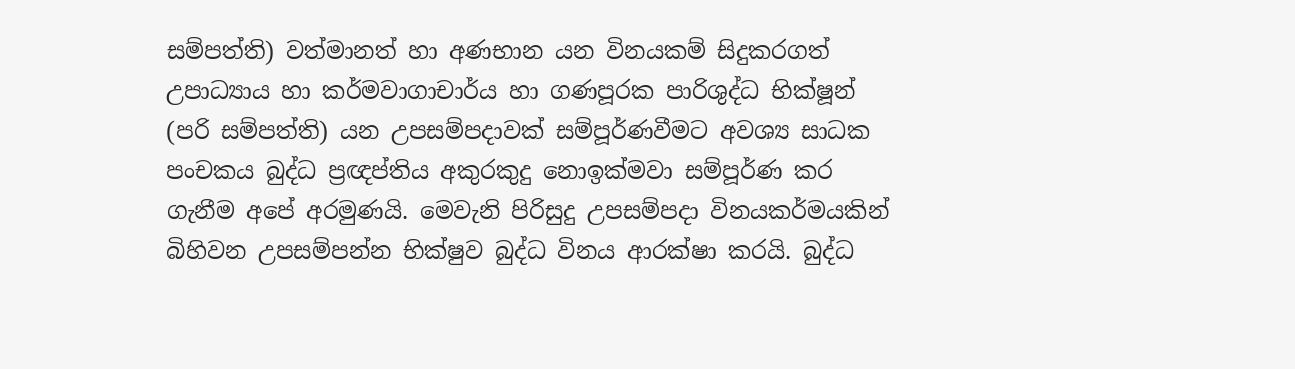සම්පත්ති) වත්මානත් හා අණභාන යන විනයකම් සිදුකරගත් උපාධ්‍යාය හා කර්මවාගාචාර්ය හා ගණපූරක පාරිශුද්ධ භික්ෂූන් (පරි සම්පත්ති) යන උපසම්පදාවක් සම්පූර්ණවීමට අවශ්‍ය සාධක පංචකය බුද්ධ ප්‍රඥප්තිය අකුරකුදු නොඉක්මවා සම්පූර්ණ කර ගැනීම අපේ අරමුණයි. මෙවැනි පිරිසුදු උපසම්පදා විනයකර්මයකින් බිහිවන උපසම්පන්න භික්ෂුව බුද්ධ විනය ආරක්ෂා කරයි. බුද්ධ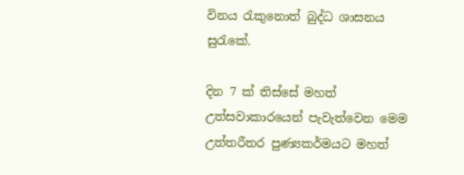විනය රැකුනොත් බුද්ධ ශාසනය සුරැකේ.

දින 7 ක් තිස්සේ මහත් උත්සවාකාරයෙන් පැවැත්වෙන මෙම උත්තරීතර පුණ්‍යකර්මයට මහත්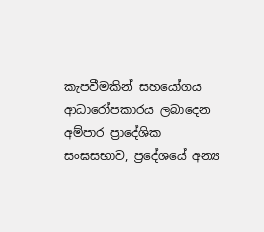කැපවීමකින් සහයෝගය ආධාරෝපකාරය ලබාදෙන අම්පාර ප්‍රාදේශික සංඝසභාව, ප්‍රදේශයේ අන්‍ය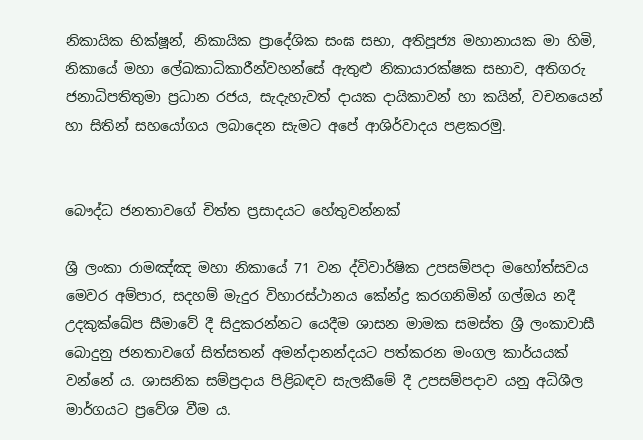නිකායික භික්ෂූන්, නිකායික ප්‍රාදේශික සංඝ සභා, අතිපූජ්‍ය මහානායක මා හිමි, නිකායේ මහා ලේඛකාධිකාරීන්වහන්සේ ඇතුළු නිකායාරක්ෂක සභාව, අතිගරු ජනාධිපතිතුමා ප්‍රධාන රජය, සැදැහැවත් දායක දායිකාවන් හා කයින්, වචනයෙන් හා සිතින් සහයෝගය ලබාදෙන සැමට අපේ ආශිර්වාදය පළකරමු.


බෞද්ධ ජනතාවගේ චිත්ත ප්‍රසාදයට හේතුවන්නක්

ශ්‍රී ලංකා රාමඤ්ඤ මහා නිකායේ 71 වන ද්විවාර්ෂික උපසම්පදා මහෝත්සවය මෙවර අම්පාර, සදහම් මැදුර විහාරස්ථානය කේන්ද්‍ර කරගනිමින් ගල්ඔය නදී උදකුක්ඛේප සීමාවේ දී සිදුකරන්නට යෙදීම ශාසන මාමක සමස්ත ශ්‍රී ලංකාවාසී බොදුනු ජනතාවගේ සිත්සතන් අමන්දානන්දයට පත්කරන මංගල කාර්යයක් වන්නේ ය. ශාසනික සම්ප්‍රදාය පිළිබඳව සැලකීමේ දී උපසම්පදාව යනු අධිශීල මාර්ගයට ප්‍රවේශ වීම ය.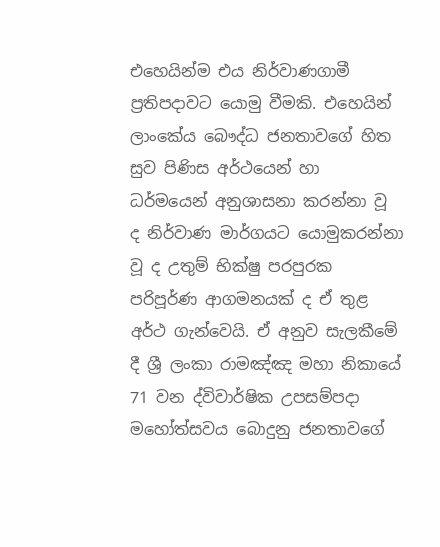එහෙයින්ම එය නිර්වාණගාමී ප්‍රතිපදාවට යොමු වීමකි. එහෙයින් ලාංකේය බෞද්ධ ජනතාවගේ හිත සුව පිණිස අර්ථයෙන් හා ධර්මයෙන් අනුශාසනා කරන්නා වූ ද නිර්වාණ මාර්ගයට යොමුකරන්නා වූ ද උතුම් භික්ෂු පරපුරක පරිපූර්ණ ආගමනයක් ද ඒ තුළ අර්ථ ගැන්වෙයි. ඒ අනුව සැලකීමේ දී ශ්‍රී ලංකා රාමඤ්ඤ මහා නිකායේ 71 වන ද්විවාර්ෂික උපසම්පදා මහෝත්සවය බොදුනු ජනතාවගේ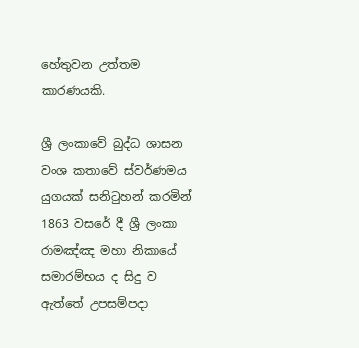හේතුවන උත්තම කාරණයකි.

ශ්‍රී ලංකාවේ බුද්ධ ශාසන වංශ කතාවේ ස්වර්ණමය යුගයක් සනිටුහන් කරමින් 1863 වසරේ දී ශ්‍රී ලංකා රාමඤ්ඤ මහා නිකායේ සමාරම්භය ද සිදු ව ඇත්තේ උපසම්පදා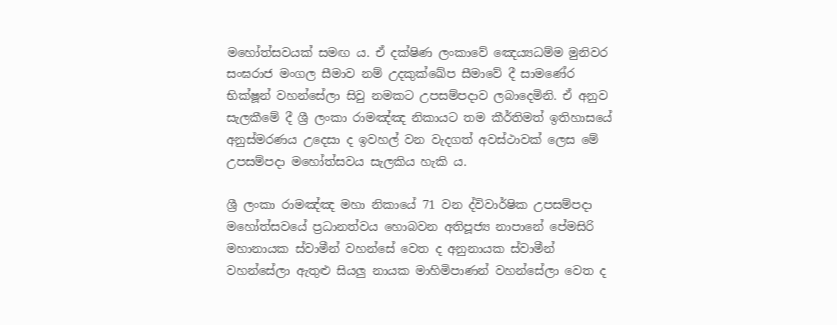මහෝත්සවයක් සමඟ ය. ඒ දක්ෂිණ ලංකාවේ ඤෙය්‍යධම්ම මුනිවර සංඝරාජ මංගල සීමාව නම් උදකුක්ඛේප සීමාවේ දී සාමණේර භික්ෂූන් වහන්සේලා සිවු නමකට උපසම්පදාව ලබාදෙමිනි. ඒ අනුව සැලකීමේ දී ශ්‍රී ලංකා රාමඤ්ඤ නිකායට තම කීර්තිමත් ඉතිහාසයේ අනුස්මරණය උදෙසා ද ඉවහල් වන වැදගත් අවස්ථාවක් ලෙස මේ උපසම්පදා මහෝත්සවය සැලකිය හැකි ය.

ශ්‍රී ලංකා රාමඤ්ඤ මහා නිකායේ 71 වන ද්විවාර්ෂික උපසම්පදා මහෝත්සවයේ ප්‍රධානත්වය හොබවන අතිපූජ්‍ය නාපානේ පේමසිරි මහානායක ස්වාමීන් වහන්සේ වෙත ද අනුනායක ස්වාමීන් වහන්සේලා ඇතුළු සියලු නායක මාහිමිපාණන් වහන්සේලා වෙත ද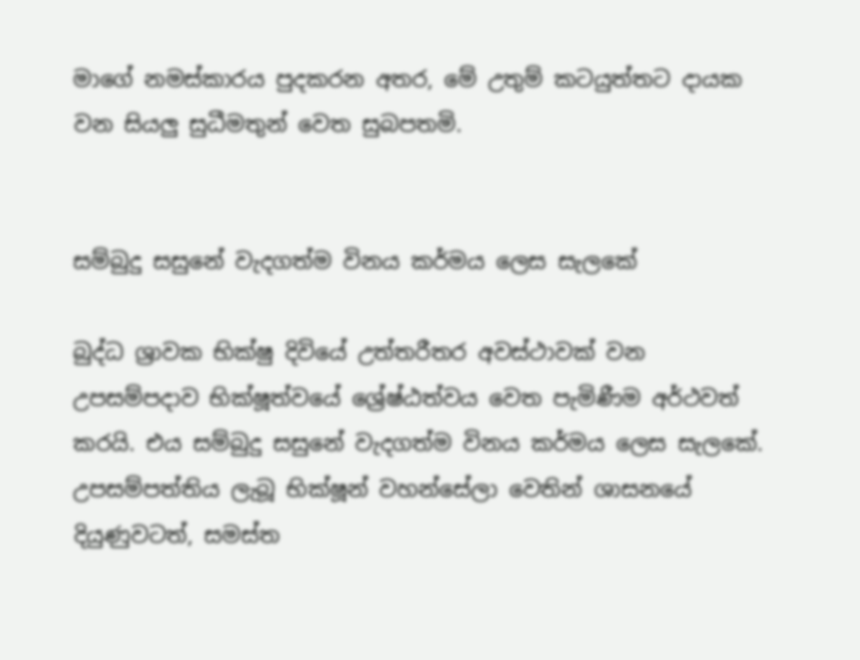මාගේ නමස්කාරය පුදකරන අතර, මේ උතුම් කටයුත්තට දායක වන සියලු සුධීමතුන් වෙත සුබපතමි.


සම්බුදු සසුනේ වැදගත්ම විනය කර්මය ලෙස සැලකේ

බුද්ධ ශ්‍රාවක භික්ෂු දිවියේ උත්තරීතර අවස්ථාවක් වන උපසම්පදාව භික්ෂූත්වයේ ශ්‍රේෂ්ඨත්වය වෙත පැමිණීම අර්ථවත් කරයි. එය සම්බුදු සසුනේ වැදගත්ම විනය කර්මය ලෙස සැලකේ. උපසම්පත්තිය ලැබූ භික්ෂූන් වහන්සේලා වෙතින් ශාසනයේ දියුණුවටත්, සමස්ත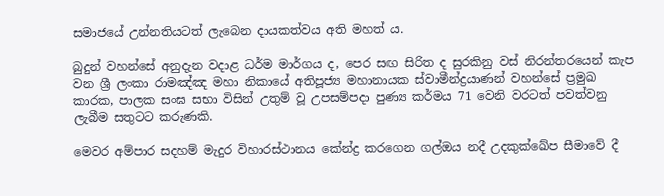සමාජයේ උන්නතියටත් ලැබෙන දායකත්වය අති මහත් ය.

බුදුන් වහන්සේ අනුදැන වදාළ ධර්ම මාර්ගය ද, පෙර සඟ සිරිත ද සුරකිනු වස් නිරන්තරයෙන් කැප වන ශ්‍රී ලංකා රාමඤ්ඤ මහා නිකායේ අතිපූජ්‍ය මහානායක ස්වාමීන්ද්‍රයාණන් වහන්සේ ප්‍රමුඛ කාරක, පාලක සංඝ සභා විසින් උතුම් වූ උපසම්පදා පුණ්‍ය කර්මය 71 වෙනි වරටත් පවත්වනු ලැබීම සතුටට කරුණකි.

මෙවර අම්පාර සදහම් මැදුර විහාරස්ථානය කේන්ද්‍ර කරගෙන ගල්ඔය නදී උදකුක්ඛේප සීමාවේ දී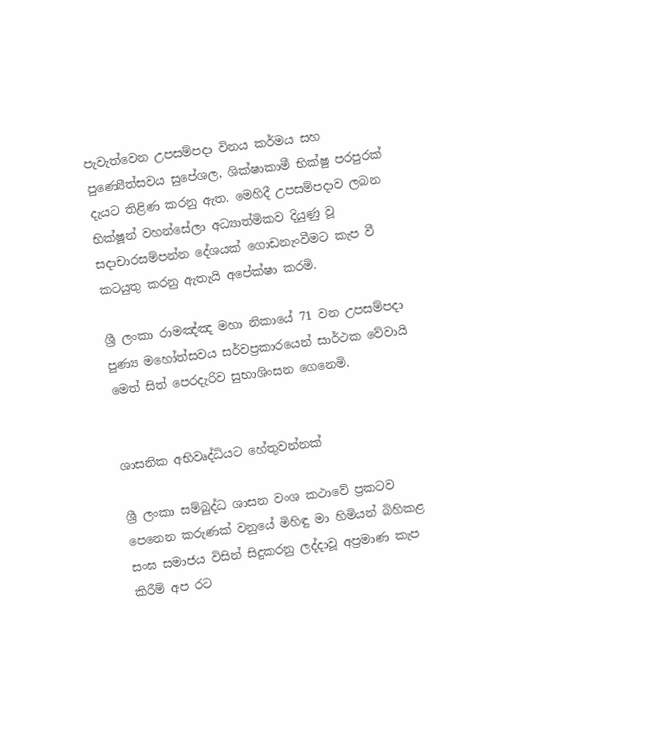පැවැත්වෙන උපසම්පදා විනය කර්මය සහ පුණ්‍යෙීත්සවය සුපේශල, ශික්ෂාකාමී භික්ෂු පරපුරක් දැයට තිළිණ කරනු ඇත. මෙහිදී උපසම්පදාව ලබන භික්ෂූන් වහන්සේලා අධ්‍යාත්මිකව දියුණු වූ සදාචාරසම්පන්න දේශයක් ගොඩනැංවීමට කැප වී කටයුතු කරනු ඇතැයි අපේක්ෂා කරමි.

ශ්‍රී ලංකා රාමඤ්ඤ මහා නිකායේ 71 වන උපසම්පදා පුණ්‍ය මහෝත්සවය සර්වප්‍රකාරයෙන් සාර්ථක වේවායි මෙත් සිත් පෙරදැරිව සුභාශිංසන ගෙනෙමි.


ශාසනික අභිවෘද්ධියට හේතුවන්නක්

ශ්‍රී ලංකා සම්බුද්ධ ශාසන වංශ කථාවේ ප්‍රකටව පෙනෙන කරුණක් වනුයේ මිහිඳු මා හිමියන් බිහිකළ සංඝ සමාජය විසින් සිදුකරනු ලද්දාවූ අප්‍රමාණ කැප කිරීම් අප රට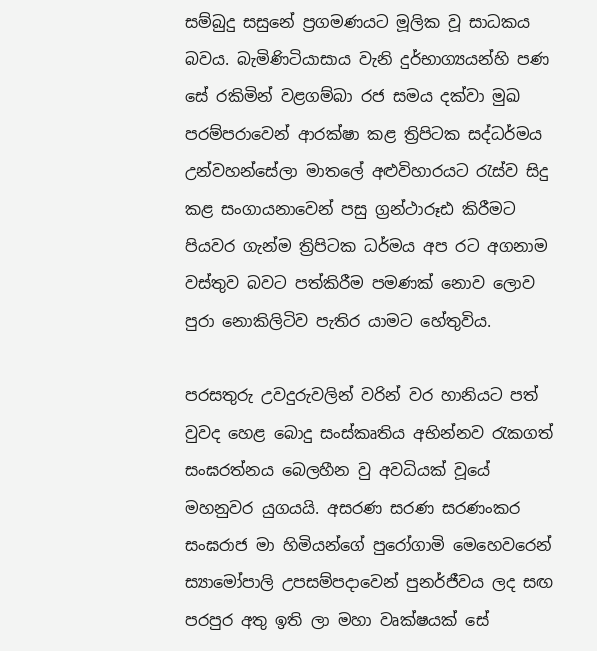සම්බුදු සසුනේ ප්‍රගමණයට මූලික වූ සාධකය බවය. බැමිණිටියාසාය වැනි දුර්භාග්‍යයන්හි පණ සේ රකිමින් වළගම්බා රජ සමය දක්වා මුඛ පරම්පරාවෙන් ආරක්ෂා කළ ත්‍රිපිටක සද්ධර්මය උන්වහන්සේලා මාතලේ අළුවිහාරයට රැස්ව සිදු කළ සංගායනාවෙන් පසු ග්‍රන්ථාරූඪ කිරීමට පියවර ගැන්ම ත්‍රිපිටක ධර්මය අප රට අගනාම වස්තුව බවට පත්කිරීම පමණක් නොව ලොව පුරා නොකිලිටිව පැතිර යාමට හේතුවිය.

පරසතුරු උවදුරුවලින් වරින් වර හානියට පත් වුවද හෙළ බොදු සංස්කෘතිය අභින්නව රැකගත් සංඝරත්නය බෙලහීන වු අවධියක් වූයේ මහනුවර යුගයයි. අසරණ සරණ සරණංකර සංඝරාජ මා හිමියන්ගේ පුරෝගාමි මෙහෙවරෙන් ස්‍යාමෝපාලි උපසම්පදාවෙන් පුනර්ජීවය ලද සඟ පරපුර අතු ඉති ලා මහා වෘක්ෂයක් සේ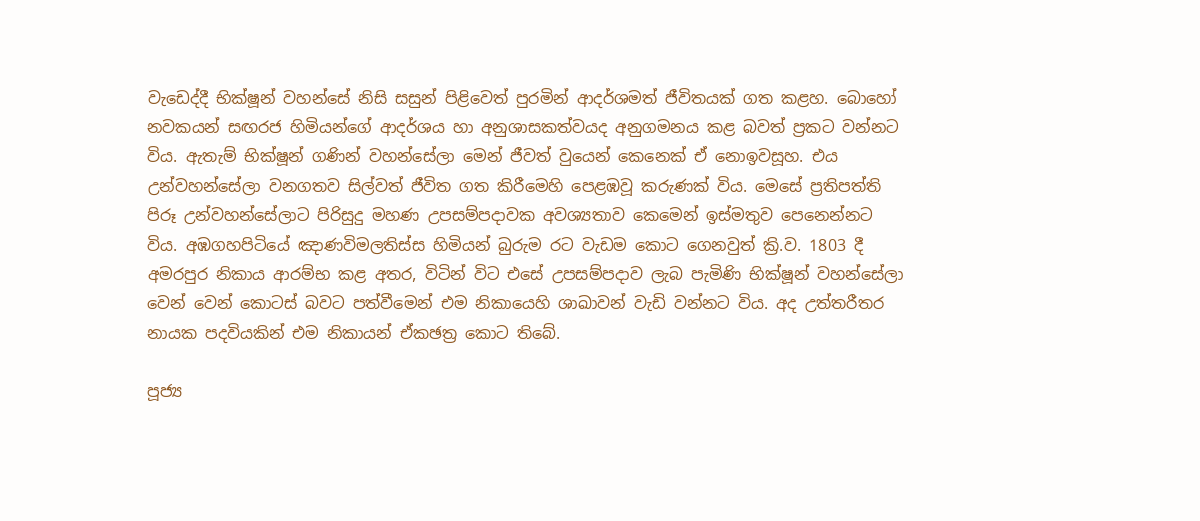වැඩෙද්දී භික්ෂූන් වහන්සේ නිසි සසුන් පිළිවෙත් පුරමින් ආදර්ශමත් ජීවිතයක් ගත කළහ. බොහෝ නවකයන් සඟරජ හිමියන්ගේ ආදර්ශය හා අනුශාසකත්වයද අනුගමනය කළ බවත් ප්‍රකට වන්නට විය. ඇතැම් භික්ෂූන් ගණින් වහන්සේලා මෙන් ජීවත් වුයෙන් කෙනෙක් ඒ නොඉවසූහ. එය උන්වහන්සේලා වනගතව සිල්වත් ජීවිත ගත කිරීමෙහි පෙළඹවූ කරුණක් විය. මෙසේ ප්‍රතිපත්ති පිරූ උන්වහන්සේලාට පිරිසුදු මහණ උපසම්පදාවක අවශ්‍යතාව කෙමෙන් ඉස්මතුව පෙනෙන්නට විය. අඹගහපිටියේ ඤාණවිමලතිස්ස හිමියන් බුරුම රට වැඩම කොට ගෙනවුත් ක්‍රි.ව. 1803 දී අමරපුර නිකාය ආරම්භ කළ අතර, විටින් විට එසේ උපසම්පදාව ලැබ පැමිණි භික්ෂූන් වහන්සේලා වෙන් වෙන් කොටස් බවට පත්වීමෙන් එම නිකායෙහි ශාඛාවන් වැඩි වන්නට විය. අද උත්තරීතර නායක පදවියකින් එම නිකායන් ඒකඡත්‍ර කොට තිබේ.

පූජ්‍ය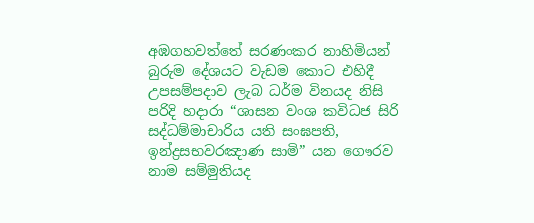අඹගහවත්තේ සරණංකර නාහිමියන් බුරුම දේශයට වැඩම කොට එහිදී උපසම්පදාව ලැබ ධර්ම විනයද නිසි පරිදි හදාරා “ශාසන වංශ කවිධජ සිරි සද්ධම්මාචාරිය යති සංඝපති, ඉන්ද්‍රසභවරඤාණ සාමි” යන ගෞරව නාම සම්මුතියද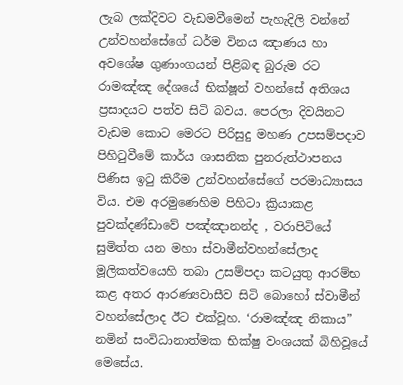ලැබ ලක්දිවට වැඩමවීමෙන් පැහැදිලි වන්නේ උන්වහන්සේගේ ධර්ම විනය ඤාණය හා අවශේෂ ගුණාංගයන් පිළිබඳ බුරුම රට රාමඤ්ඤ දේශයේ භික්ෂූන් වහන්සේ අතිශය ප්‍රසාදයට පත්ව සිටි බවය. පෙරලා දිවයිනට වැඩම කොට මෙරට පිරිසුදු මහණ උපසම්පදාව පිහිටුවීමේ කාර්ය ශාසනික පුනරුත්ථාපනය පිණිස ඉටු කිරීම උන්වහන්සේගේ පරමාධ්‍යාසය විය. එම අරමුණෙහිම පිහිටා ක්‍රියාකළ පුවක්දණ්ඩාවේ පඤ්ඤානන්ද , වරාපිටියේ සුමිත්ත යන මහා ස්වාමීන්වහන්සේලාද මූලිකත්වයෙහි තබා උසම්පදා කටයුතු ආරම්භ කළ අතර ආරණ්‍යවාසීව සිටි බොහෝ ස්වාමීන් වහන්සේලාද ඊට එක්වූහ. ‘රාමඤ්ඤ නිකාය” නමින් සංවිධානාත්මක භික්ෂු වංශයක් බිහිවූයේ මෙසේය.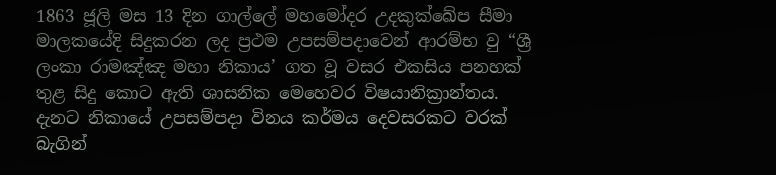1863 ජූලි මස 13 දින ගාල්ලේ මහමෝදර උදකුක්ඛේප සීමා මාලකයේදි සිදුකරන ලද ප්‍රථම උපසම්පදාවෙන් ආරම්භ වු “ශ්‍රී ලංකා රාමඤ්ඤ මහා නිකාය’ ගත වූ වසර එකසිය පනහක් තුළ සිදු කොට ඇති ශාසනික මෙහෙවර විෂයානික්‍රාන්තය. දැනට නිකායේ උපසම්පදා විනය කර්මය දෙවසරකට වරක් බැගින්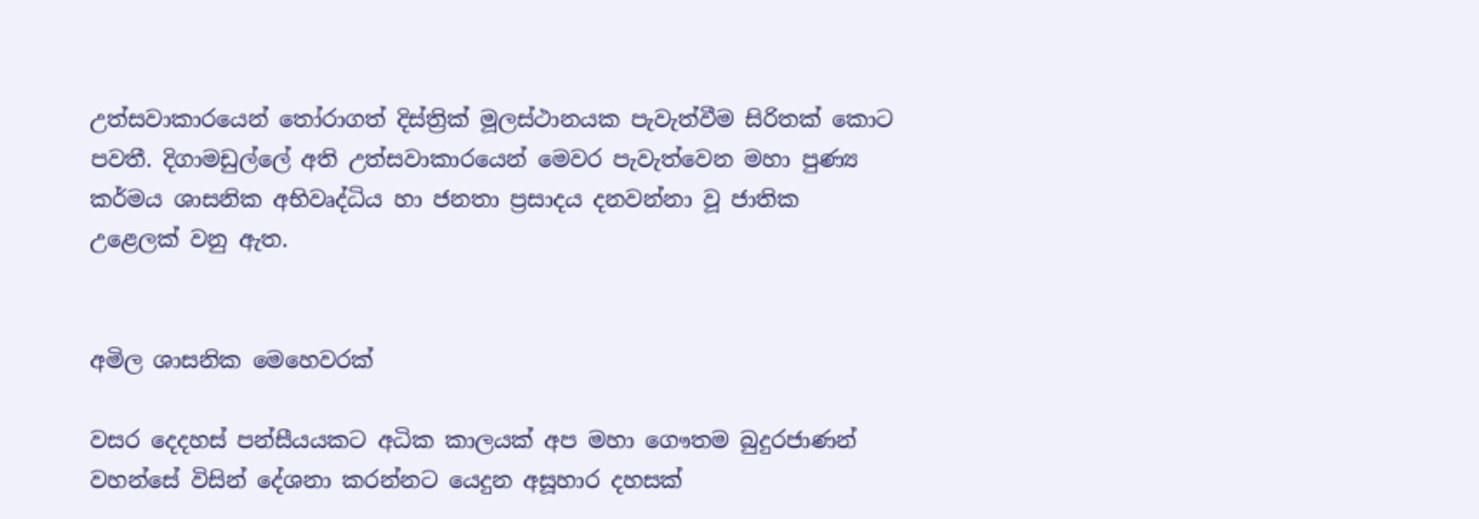උත්සවාකාරයෙන් තෝරාගත් දිස්ත්‍රික් මූලස්ථානයක පැවැත්වීම සිරිතක් කොට පවතී. දිගාමඩුල්ලේ අති උත්සවාකාරයෙන් මෙවර පැවැත්වෙන මහා පුණ්‍ය කර්මය ශාසනික අභිවෘද්ධිය හා ජනතා ප්‍රසාදය දනවන්නා වූ ජාතික උළෙලක් වනු ඇත.


අමිල ශාසනික මෙහෙවරක්

වසර දෙදහස් පන්සීයයකට අධික කාලයක් අප මහා ගෞතම බුදුරජාණන් වහන්සේ විසින් දේශනා කරන්නට යෙදුන අසූහාර දහසක්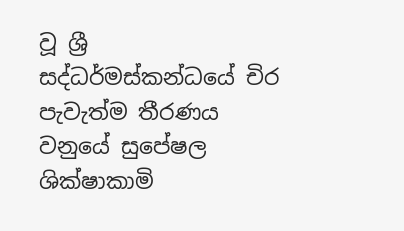වූ ශ්‍රී සද්ධර්මස්කන්ධයේ චිර පැවැත්ම තීරණය වනුයේ සුපේෂල ශික්ෂාකාමි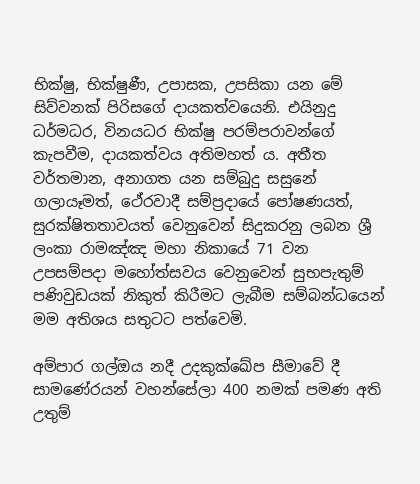භික්ෂු, භික්ෂුණී, උපාසක, උපසිකා යන මේ සිව්වනක් පිරිසගේ දායකත්වයෙනි. එයිනුදු ධර්මධර, විනයධර භික්ෂු පරම්පරාවන්ගේ කැපවීම, දායකත්වය අතිමහත් ය. අතීත වර්තමාන, අනාගත යන සම්බුදු සසුනේ ගලායෑමත්, ථේරවාදී සම්ප්‍රදායේ පෝෂණයත්, සුරක්ෂිතතාවයත් වෙනුවෙන් සිදුකරනු ලබන ශ්‍රී ලංකා රාමඤ්ඤ මහා නිකායේ 71 වන උපසම්පදා මහෝත්සවය වෙනුවෙන් සුභපැතුම් පණිවුඩයක් නිකුත් කිරීමට ලැබීම සම්බන්ධයෙන් මම අතිශය සතුටට පත්වෙමි.

අම්පාර ගල්ඔය නදී උදකුක්ඛේප සීමාවේ දී සාමණේරයන් වහන්සේලා 400 නමක් පමණ අති උතුම්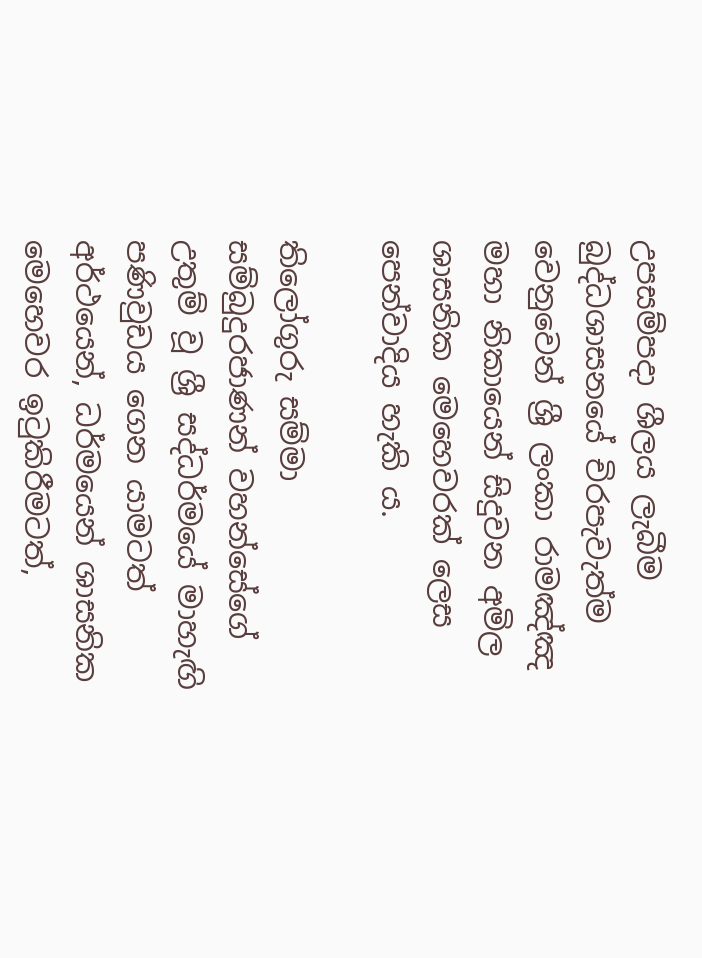උපසම්පදා ශීලය ලැබීම බුද්ධශාසනයේ චිරපැවැත්ම වෙනුවෙන් ශ්‍රී ලංකා රාමඤ්ඤ මහා නිකායෙන් සිදුවන අමිල ශාසනික මෙහෙවරක් ලෙස පෙන්වාදිය හැකි ය.

තිලෝගුරු සම්මා සම්බුදුරජාණන් වහන්සේගේ උතුම් වූ ශ්‍රී සද්ධර්මයේ මාහැඟි පණිවුඩය ගෙන යාමටත් අර්ථයෙන්, ධර්මයෙන් ශාසනික මෙහෙවර ඉටුකිරීමටත්,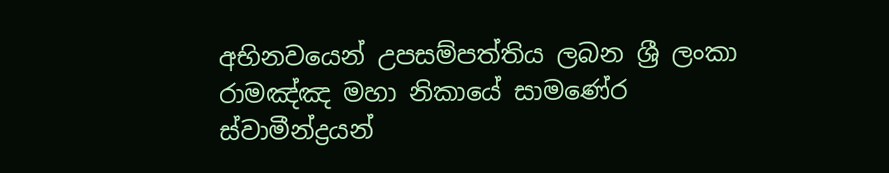අභිනවයෙන් උපසම්පත්තිය ලබන ශ්‍රී ලංකා රාමඤ්ඤ මහා නිකායේ සාමණේර ස්වාමීන්ද්‍රයන්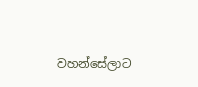වහන්සේලාට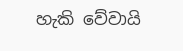හැකි වේවායි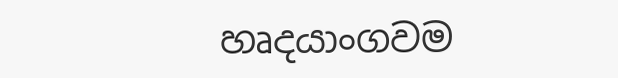හෘදයාංගවම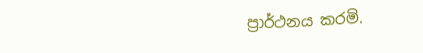ප්‍රාර්ථනය කරමි.